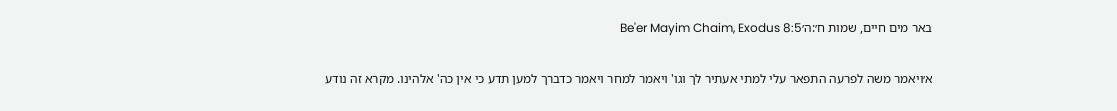באר מים חיים, שמות ח׳:ה׳Be'er Mayim Chaim, Exodus 8:5

א׳ויאמר משה לפרעה התפאר עלי למתי אעתיר לך וגו' ויאמר למחר ויאמר כדברך למען תדע כי אין כה' אלהינו. מקרא זה נודע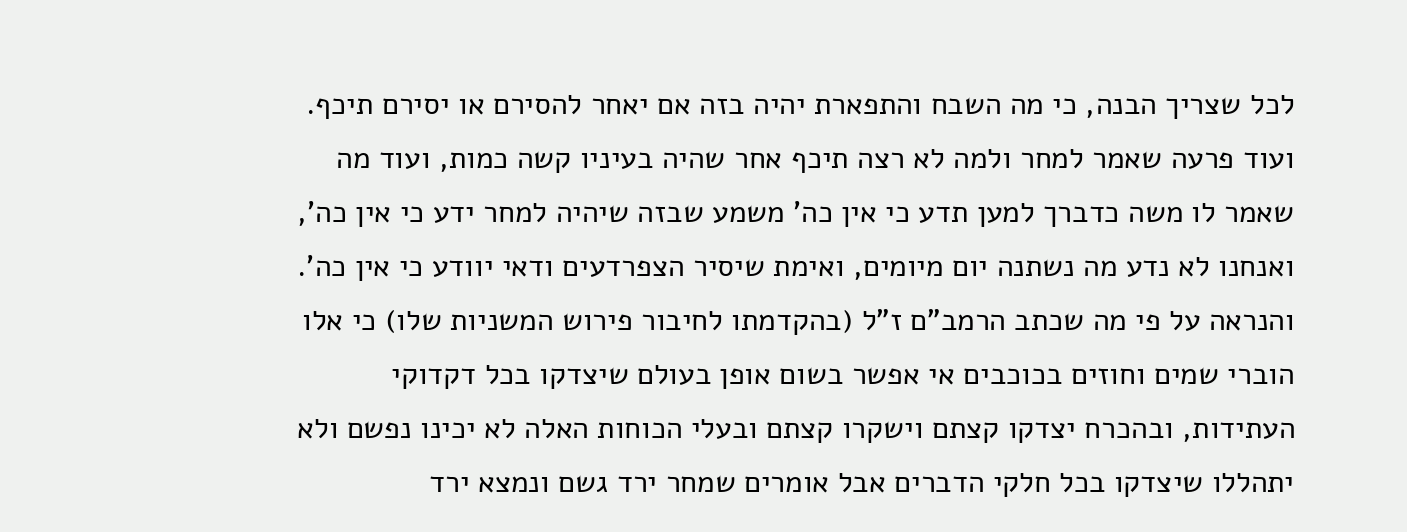לכל שצריך הבנה, כי מה השבח והתפארת יהיה בזה אם יאחר להסירם או יסירם תיכף. ועוד פרעה שאמר למחר ולמה לא רצה תיכף אחר שהיה בעיניו קשה כמות, ועוד מה שאמר לו משה כדברך למען תדע כי אין כה' משמע שבזה שיהיה למחר ידע כי אין כה', ואנחנו לא נדע מה נשתנה יום מיומים, ואימת שיסיר הצפרדעים ודאי יוודע כי אין כה'. והנראה על פי מה שכתב הרמב"ם ז"ל (בהקדמתו לחיבור פירוש המשניות שלו) כי אלו הוברי שמים וחוזים בכוכבים אי אפשר בשום אופן בעולם שיצדקו בכל דקדוקי העתידות, ובהכרח יצדקו קצתם וישקרו קצתם ובעלי הכוחות האלה לא יכינו נפשם ולא יתהללו שיצדקו בכל חלקי הדברים אבל אומרים שמחר ירד גשם ונמצא ירד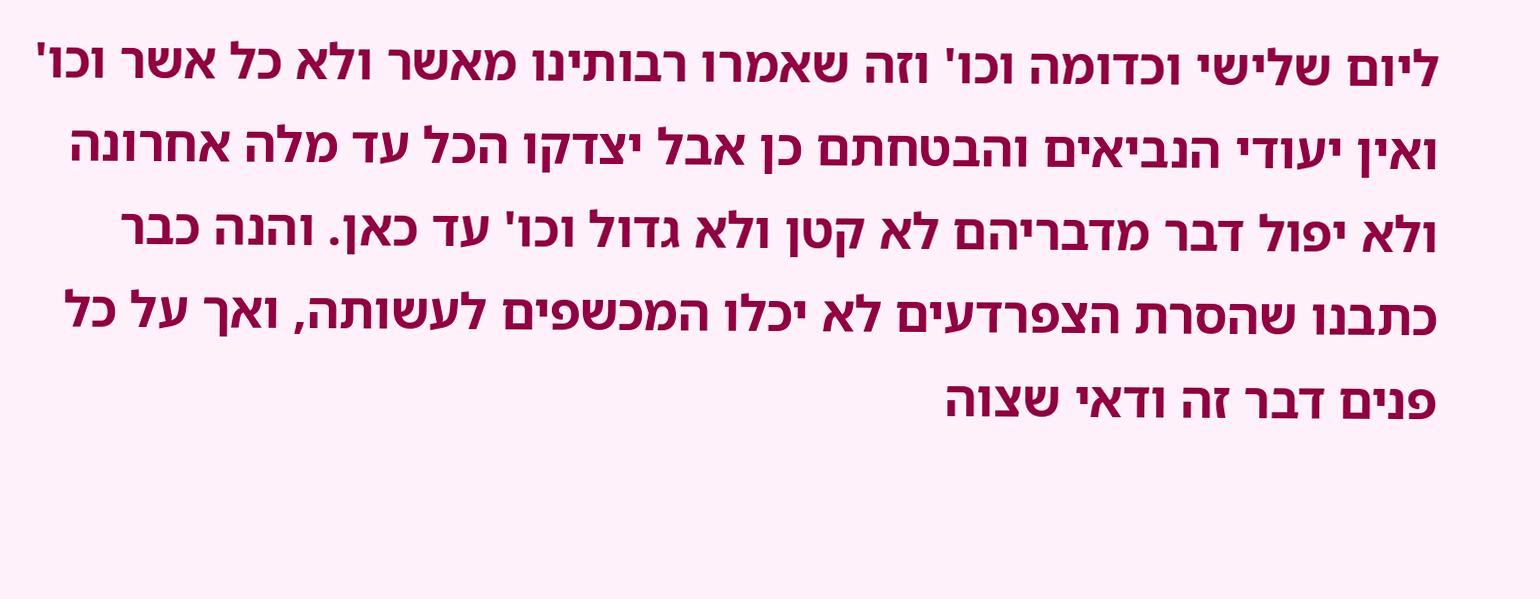ליום שלישי וכדומה וכו' וזה שאמרו רבותינו מאשר ולא כל אשר וכו' ואין יעודי הנביאים והבטחתם כן אבל יצדקו הכל עד מלה אחרונה ולא יפול דבר מדבריהם לא קטן ולא גדול וכו' עד כאן. והנה כבר כתבנו שהסרת הצפרדעים לא יכלו המכשפים לעשותה, ואך על כל פנים דבר זה ודאי שצוה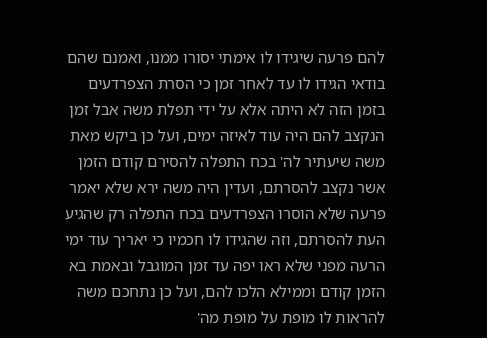להם פרעה שיגידו לו אימתי יסורו ממנו, ואמנם שהם בודאי הגידו לו עד לאחר זמן כי הסרת הצפרדעים בזמן הזה לא היתה אלא על ידי תפלת משה אבל זמן הנקצב להם היה עוד לאיזה ימים, ועל כן ביקש מאת משה שיעתיר לה' בכח התפלה להסירם קודם הזמן אשר נקצב להסרתם, ועדין היה משה ירא שלא יאמר פרעה שלא הוסרו הצפרדעים בכח התפלה רק שהגיע העת להסרתם, וזה שהגידו לו חכמיו כי יאריך עוד ימי הרעה מפני שלא ראו יפה עד זמן המוגבל ובאמת בא הזמן קודם וממילא הלכו להם, ועל כן נתחכם משה להראות לו מופת על מופת מה'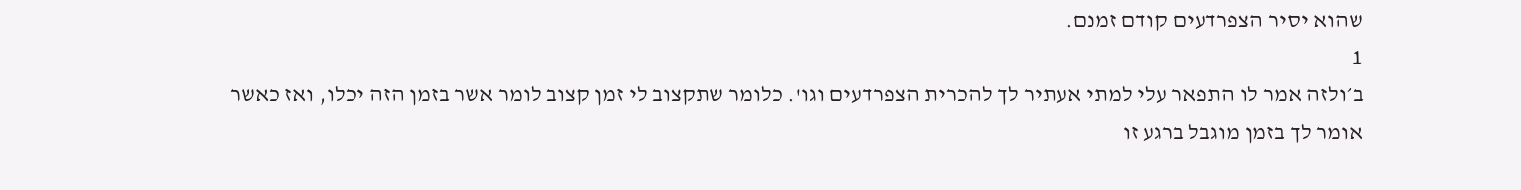שהוא יסיר הצפרדעים קודם זמנם.
1
ב׳ולזה אמר לו התפאר עלי למתי אעתיר לך להכרית הצפרדעים וגו'. כלומר שתקצוב לי זמן קצוב לומר אשר בזמן הזה יכלו, ואז כאשר אומר לך בזמן מוגבל ברגע זו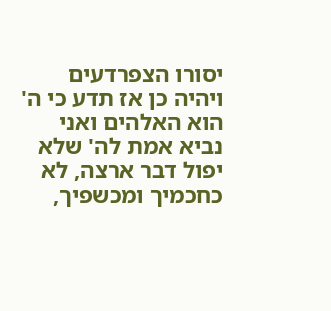יסורו הצפרדעים ויהיה כן אז תדע כי ה' הוא האלהים ואני נביא אמת לה' שלא יפול דבר ארצה, לא כחכמיך ומכשפיך,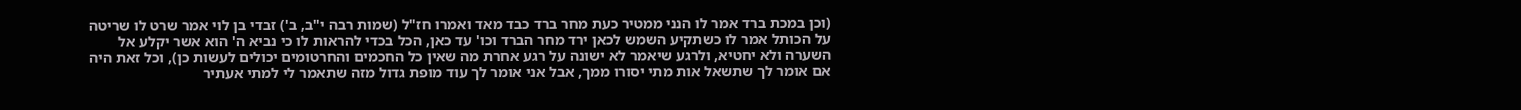(וכן במכת ברד אמר לו הנני ממטיר כעת מחר ברד כבד מאד ואמרו חז"ל (שמות רבה י"ב, ב') זבדי בן לוי אמר שרט לו שריטה על הכותל אמר לו כשתקיע השמש לכאן ירד מחר הברד וכו' עד כאן, הכל בכדי להראות לו כי נביא ה' הוא אשר יקלע אל השערה ולא יחטיא, ולרגע שיאמר לא ישונה על רגע אחרת מה שאין כל החכמים והחרטומים יכולים לעשות כן), וכל זאת היה אם אומר לך שתשאל אות מתי יסורו ממך, אבל אני אומר לך עוד מופת גדול מזה שתאמר לי למתי אעתיר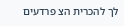לך להכרית הצ פרדעים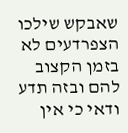שאבקש שילכו הצפרדעים לא בזמן הקצוב להם ובזה תדע ודאי כי אין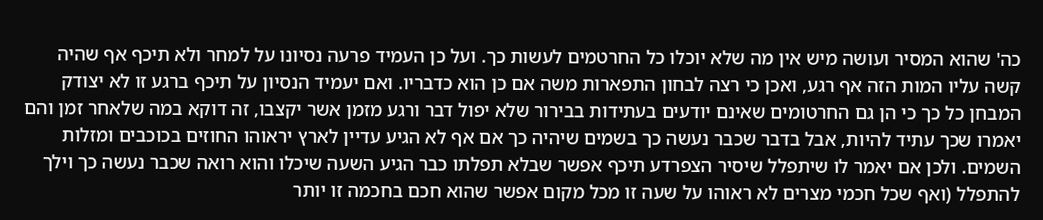כה' שהוא המסיר ועושה מיש אין מה שלא יוכלו כל החרטמים לעשות כך. ועל כן העמיד פרעה נסיונו על למחר ולא תיכף אף שהיה קשה עליו המות הזה אף רגע, ואכן כי רצה לבחון התפארות משה אם כן הוא כדבריו. ואם יעמיד הנסיון על תיכף ברגע זו לא יצודק המבחן כל כך כי הן גם החרטומים שאינם יודעים בעתידות בבירור שלא יפול דבר ורגע מזמן אשר יקצבו, זה דוקא במה שלאחר זמן והם יאמרו שכך עתיד להיות, אבל בדבר שכבר נעשה כך בשמים שיהיה כך אם אף לא הגיע עדיין לארץ יראוהו החוזים בכוכבים ומזלות השמים. ולכן אם יאמר לו שיתפלל שיסיר הצפרדע תיכף אפשר שבלא תפלתו כבר הגיע השעה שיכלו והוא רואה שכבר נעשה כך וילך להתפלל (ואף שכל חכמי מצרים לא ראוהו על שעה זו מכל מקום אפשר שהוא חכם בחכמה זו יותר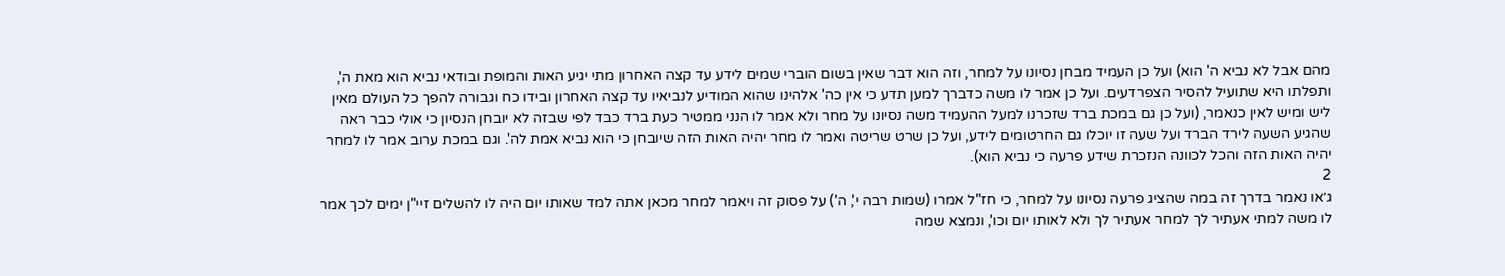מהם אבל לא נביא ה' הוא) ועל כן העמיד מבחן נסיונו על למחר, וזה הוא דבר שאין בשום הוברי שמים לידע עד קצה האחרון מתי יגיע האות והמופת ובודאי נביא הוא מאת ה', ותפלתו היא שתועיל להסיר הצפרדעים. ועל כן אמר לו משה כדברך למען תדע כי אין כה' אלהינו שהוא המודיע לנביאיו עד קצה האחרון ובידו כח וגבורה להפך כל העולם מאין ליש ומיש לאין כנאמר, (ועל כן גם במכת ברד שזכרנו למעל ההעמיד משה נסיונו על מחר ולא אמר לו הנני ממטיר כעת ברד כבד לפי שבזה לא יובחן הנסיון כי אולי כבר ראה שהגיע השעה לירד הברד ועל שעה זו יוכלו גם החרטומים לידע, ועל כן שרט שריטה ואמר לו מחר יהיה האות הזה שיובחן כי הוא נביא אמת לה'. וגם במכת ערוב אמר לו למחר יהיה האות הזה והכל לכוונה הנזכרת שידע פרעה כי נביא הוא).
2
ג׳או נאמר בדרך זה במה שהציג פרעה נסיונו על למחר, כי חז"ל אמרו (שמות רבה י', ה') על פסוק זה ויאמר למחר מכאן אתה למד שאותו יום היה לו להשלים זיי"ן ימים לכך אמר לו משה למתי אעתיר לך למחר אעתיר לך ולא לאותו יום וכו', ונמצא שמה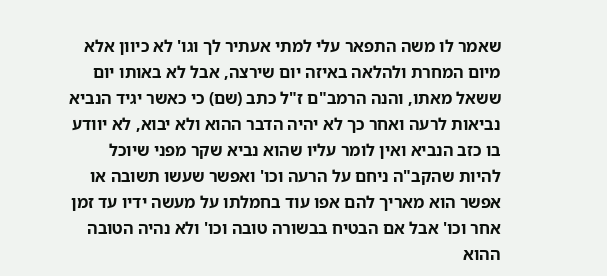שאמר לו משה התפאר עלי למתי אעתיר לך וגו' לא כיוון אלא מיום המחרת ולהלאה באיזה יום שירצה, אבל לא באותו יום ששאל מאתו, והנה הרמב"ם ז"ל כתב (שם) כי כאשר יגיד הנביא נביאות לרעה ואחר כך לא יהיה הדבר ההוא ולא יבוא, לא יוודע בו כזב הנביא ואין לומר עליו שהוא נביא שקר מפני שיוכל להיות שהקב"ה ניחם על הרעה וכו' ואפשר שעשו תשובה או אפשר הוא מאריך להם אפו עוד בחמלתו על מעשה ידיו עד זמן אחר וכו' אבל אם הבטיח בבשורה טובה וכו' ולא נהיה הטובה ההוא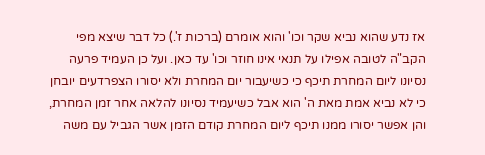אז נדע שהוא נביא שקר וכו' והוא אומרם (ברכות ז'.) כל דבר שיצא מפי הקב"ה לטובה אפילו על תנאי אינו חוזר וכו' עד כאן. ועל כן העמיד פרעה נסיונו ליום המחרת תיכף כי כשיעבור יום המחרת ולא יסורו הצפרדעים יובחן כי לא נביא אמת מאת ה' הוא אבל כשיעמיד נסיונו להלאה אחר זמן המחרת, והן אפשר יסורו ממנו תיכף ליום המחרת קודם הזמן אשר הגביל עם משה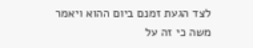לצד הגעת זמנם ביום ההוא ויאמר משה כי זה על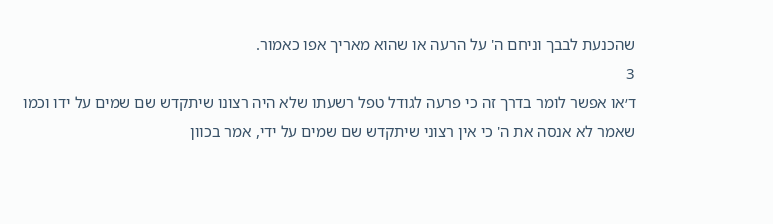שהכנעת לבבך וניחם ה' על הרעה או שהוא מאריך אפו כאמור.
3
ד׳או אפשר לומר בדרך זה כי פרעה לגודל טפל רשעתו שלא היה רצונו שיתקדש שם שמים על ידו וכמו שאמר לא אנסה את ה' כי אין רצוני שיתקדש שם שמים על ידי, אמר בכוון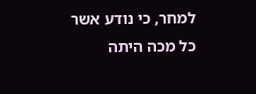למחר, כי נודע אשר כל מכה היתה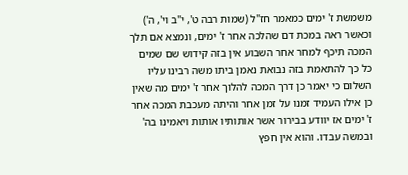משמשת ז' ימים כמאמר חז"ל (שמות רבה ט', י"ב וי', ה') וכאשר ראה במכת דם שהלכה אחר ז' ימים, ונמצא אם תלך המכה תיכף למחר אחר השבוע אין בזה קידוש שם שמים כל כך להתאמת בזה נבואת נאמן ביתו משה רבינו עליו השלום כי יאמר כן דרך המכה להלוך אחר ז' ימים מה שאין כן אילו העמיד זמנו על זמן אחר והיתה מעכבת המכה אחר ז' ימים אז יוודע בבירור אשר אותותיו אותות ויאמינו בה' ובמשה עבדו. והוא אין חפץ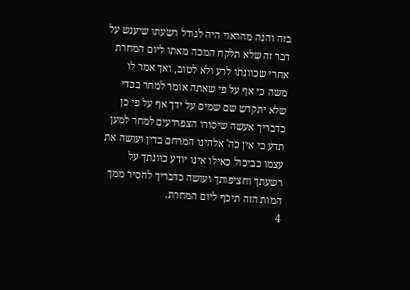בזה והנה מהראוי היה לגודל רשעתו שיענש על דבר זה שלא תלקח המכה מאתו ליום המחרת אחרי שכוונתו לרע ולא לטוב, ואך אמר לו משה כי אף על פי שאתה אומר למחר בכדי שלא יתקדש שם שמים על ידך אף על פי כן כדבריך אעשה שיסורו הצפרדעים למחר למען תדע כי אין כה' אלהינו המרחם בדין ועושה את עצמו כביכול כאילו אינו יודע כוונתך על רשעתך וחציפותך ועושה כדבריך להסיר ממך המות הזה תיכף ליום המחרת.
4